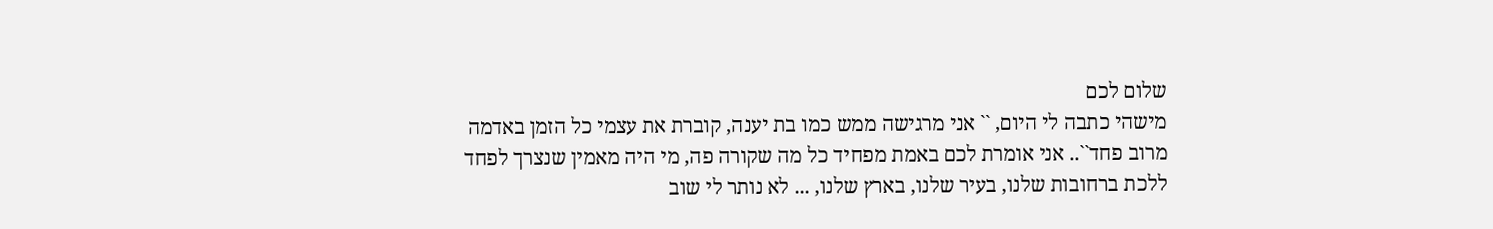שלום לכם
מישהי כתבה לי היום, `` אני מרגישה ממש כמו בת יענה, קוברת את עצמי כל הזמן באדמה מרוב פחד``.. אני אומרת לכם באמת מפחיד כל מה שקורה פה, מי היה מאמין שנצרך לפחד ללכת ברחובות שלנו, בעיר שלנו, בארץ שלנו, ... לא נותר לי שוב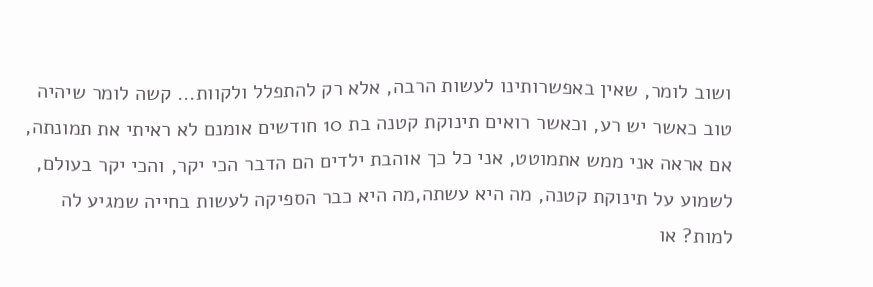ושוב לומר, שאין באפשרותינו לעשות הרבה, אלא רק להתפלל ולקוות... קשה לומר שיהיה טוב כאשר יש רע, וכאשר רואים תינוקת קטנה בת 10 חודשים אומנם לא ראיתי את תמונתה, אם אראה אני ממש אתמוטט, אני כל כך אוהבת ילדים הם הדבר הכי יקר, והכי יקר בעולם, לשמוע על תינוקת קטנה, מה היא עשתה,מה היא כבר הספיקה לעשות בחייה שמגיע לה למות? או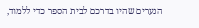הנערים שהיו בדרכם לבית הספר כדי ללמוד,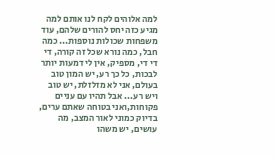למה אלוהים לקח לנו אותם למה מגיע כזה יחס להורים שלהם, עוד משפחות שכולות נוספות... כמה חבל, כמה נורא שכל זה קורה, די די די, מספיק, אין לי דמעות יותר לבכות, כל כך רע, יש המון טוב בעולם, אני לא מזלזלת, יש טוב ויש רע... אבל תהיו עם עניים פקוחות,ואני בטוחה שאתם ערים, בדיוק כמוני לאור המצב, מה עושים, יש משהו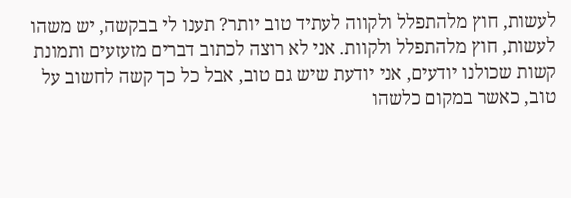לעשות, חוץ מלהתפלל ולקווה לעתיד טוב יותר? תענו לי בבקשה, יש משהו לעשות, חוץ מלהתפלל ולקוות. אני לא רוצה לכתוב דברים מזעזעים ותמונת קשות שכולנו יודעים, אני יודעת שיש גם טוב, אבל כל כך קשה לחשוב על טוב, כאשר במקום כלשהו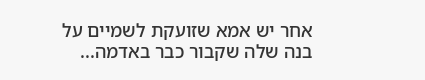אחר יש אמא שזועקת לשמיים על בנה שלה שקבור כבר באדמה...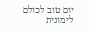יום טוב לכולם לימונית